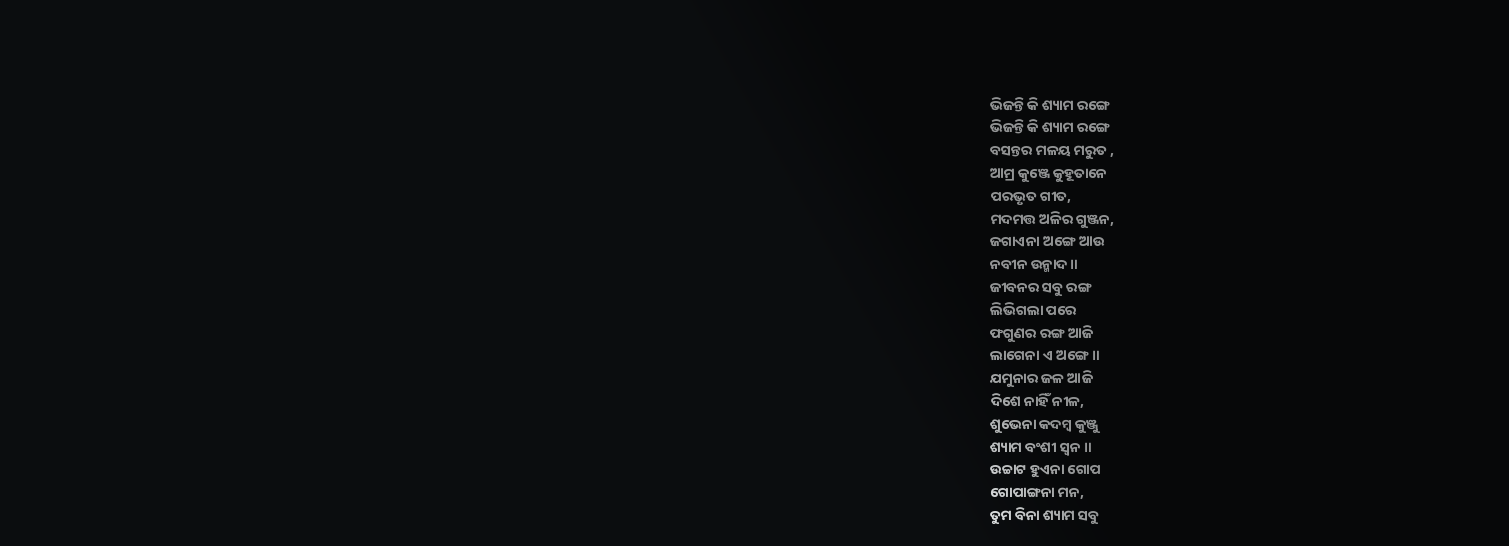ଭିଜନ୍ତି କି ଶ୍ୟାମ ରଙ୍ଗେ
ଭିଜନ୍ତି କି ଶ୍ୟାମ ରଙ୍ଗେ
ବସନ୍ତର ମଳୟ ମରୁତ ,
ଆମ୍ର କୁଞ୍ଜେ କୁହୂତାନେ
ପରଭୃତ ଗୀତ,
ମଦମତ୍ତ ଅଳିର ଗୁଞ୍ଜନ,
ଜଗାଏନା ଅଙ୍ଗେ ଆଉ
ନବୀନ ଉନ୍ମାଦ ॥
ଜୀବନର ସବୁ ରଙ୍ଗ
ଲିଭିଗଲା ପରେ
ଫଗୁଣର ରଙ୍ଗ ଆଜି
ଲାଗେନା ଏ ଅଙ୍ଗେ ॥
ଯମୁନାର ଜଳ ଆଜି
ଦିଶେ ନାହିଁ ନୀଳ,
ଶୁଭେନା କଦମ୍ବ କୁଞ୍ଜୁ
ଶ୍ୟାମ ବଂଶୀ ସ୍ୱନ ॥
ଉଚ୍ଚାଟ ହୁଏନା ଗୋପ
ଗୋପାଙ୍ଗନା ମନ,
ତୁମ ବିନା ଶ୍ୟାମ ସବୁ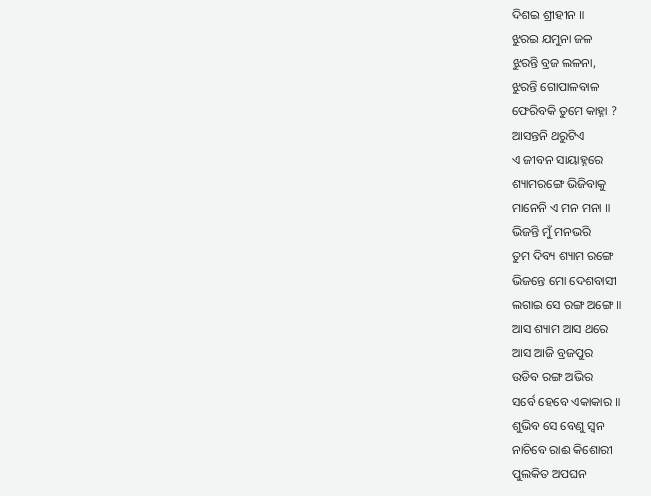ଦିଶଇ ଶ୍ରୀହୀନ ॥
ଝୁରଇ ଯମୁନା ଜଳ
ଝୁରନ୍ତି ବ୍ରଜ ଲଳନା,
ଝୁରନ୍ତି ଗୋପାଳବାଳ
ଫେରିବକି ତୁମେ କାହ୍ନା ?
ଆସନ୍ତନି ଥରୁଟିଏ
ଏ ଜୀବନ ସାୟାହ୍ନରେ
ଶ୍ୟାମରଙ୍ଗେ ଭିଜିବାକୁ
ମାନେନି ଏ ମନ ମନା ॥
ଭିଜନ୍ତି ମୁଁ ମନଭରି
ତୁମ ଦିବ୍ୟ ଶ୍ୟାମ ରଙ୍ଗେ
ଭିଜନ୍ତେ ମୋ ଦେଶବାସୀ
ଲଗାଇ ସେ ରଙ୍ଗ ଅଙ୍ଗେ ॥
ଆସ ଶ୍ୟାମ ଆସ ଥରେ
ଆସ ଆଜି ବ୍ରଜପୁର
ଉଡିବ ରଙ୍ଗ ଅଭିର
ସର୍ବେ ହେବେ ଏକାକାର ॥
ଶୁଭିବ ସେ ବେଣୁ ସ୍ୱନ
ନାଚିବେ ରାଈ କିଶୋରୀ
ପୁଲକିତ ଅପଘନ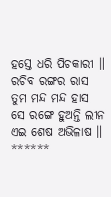ହସ୍ତେ ଧରି ପିଚକାରୀ ॥
ରଚିବ ରଙ୍ଗର ରାସ
ତୁମ ମନ୍ଦ ମନ୍ଦ ହାସ
ସେ ରଙ୍ଗେ ହୁଅନ୍ତି ଲୀନ
ଏଇ ଶେଷ ଅଭିଳାଷ ॥
******